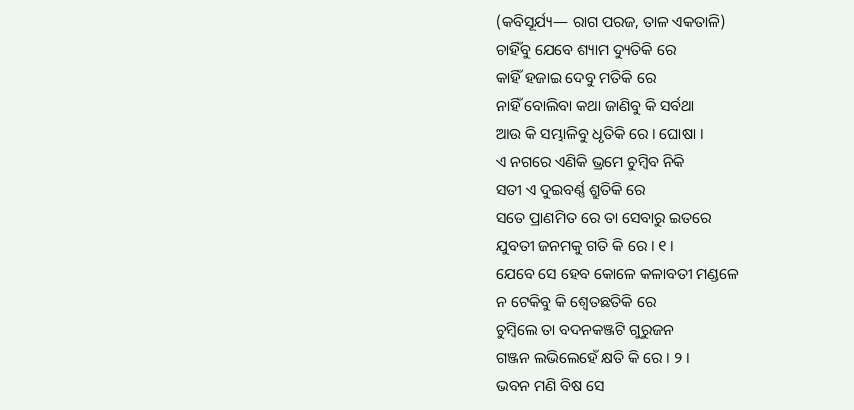(କବିସୂର୍ଯ୍ୟ— ରାଗ ପରଜ, ତାଳ ଏକତାଳି)
ଚାହିଁବୁ ଯେବେ ଶ୍ୟାମ ଦ୍ୟୁତିକି ରେ
କାହିଁ ହଜାଇ ଦେବୁ ମତିକି ରେ
ନାହିଁ ବୋଲିବା କଥା ଜାଣିବୁ କି ସର୍ବଥା
ଆଉ କି ସମ୍ଭାଳିବୁ ଧୃତିକି ରେ । ଘୋଷା ।
ଏ ନଗରେ ଏଣିକି ଭ୍ରମେ ଚୁମ୍ବିବ ନିକି
ସତୀ ଏ ଦୁଇବର୍ଣ୍ଣ ଶ୍ରୁତିକି ରେ
ସତେ ପ୍ରାଣମିତ ରେ ତା ସେବାରୁ ଇତରେ
ଯୁବତୀ ଜନମକୁ ଗତି କି ରେ । ୧ ।
ଯେବେ ସେ ହେବ କୋଳେ କଳାବତୀ ମଣ୍ଡଳେ
ନ ଟେକିବୁ କି ଶ୍ୱେତଛତିକି ରେ
ଚୁମ୍ବିଲେ ତା ବଦନକଞ୍ଜଟି ଗୁରୁଜନ
ଗଞ୍ଜନ ଲଭିଲେହେଁ କ୍ଷତି କି ରେ । ୨ ।
ଭବନ ମଣି ବିଷ ସେ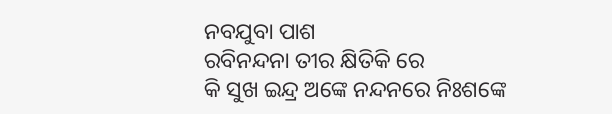ନବଯୁବା ପାଶ
ରବିନନ୍ଦନା ତୀର କ୍ଷିତିକି ରେ
କି ସୁଖ ଇନ୍ଦ୍ର ଅଙ୍କେ ନନ୍ଦନରେ ନିଃଶଙ୍କେ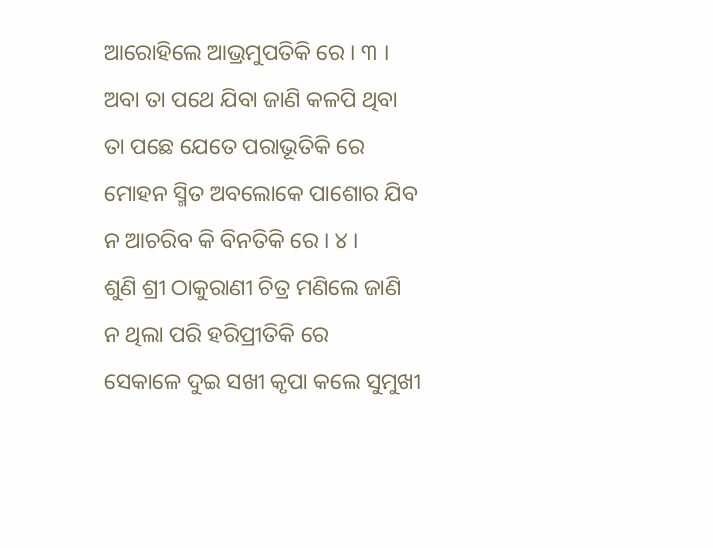ଆରୋହିଲେ ଆଭ୍ରମୁପତିକି ରେ । ୩ ।
ଅବା ତା ପଥେ ଯିବା ଜାଣି କଳପି ଥିବା
ତା ପଛେ ଯେତେ ପରାଭୂତିକି ରେ
ମୋହନ ସ୍ମିତ ଅବଲୋକେ ପାଶୋର ଯିବ
ନ ଆଚରିବ କି ବିନତିକି ରେ । ୪ ।
ଶୁଣି ଶ୍ରୀ ଠାକୁରାଣୀ ଚିତ୍ର ମଣିଲେ ଜାଣି
ନ ଥିଲା ପରି ହରିପ୍ରୀତିକି ରେ
ସେକାଳେ ଦୁଇ ସଖୀ କୃପା କଲେ ସୁମୁଖୀ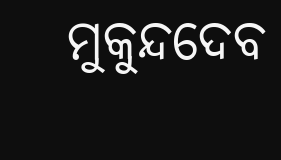ମୁକୁନ୍ଦଦେବ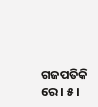ଗଜପତିକି ରେ । ୫ ।